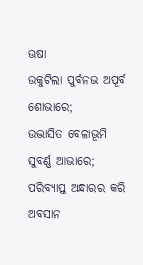ଊଷା
ଉକୁଟିଲା ପୁର୍ବନଭ ଅପୂର୍ବ ଶୋଭାରେ;
ଉଦ୍ଭାସିତ ବେଳାଭୂମି ସୁବର୍ଣ୍ଣ ଆଭାରେ;
ପରିବ୍ୟାପ୍ତ ଅନ୍ଧାରର କରି ଅବସାନ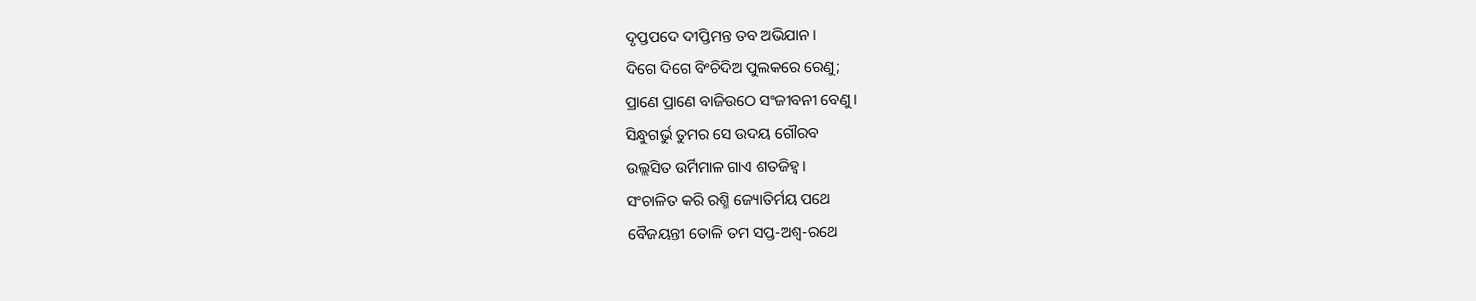ଦୃପ୍ତପଦେ ଦୀପ୍ତିମନ୍ତ ତବ ଅଭିଯାନ।
ଦିଗେ ଦିଗେ ବିଂଚିଦିଅ ପୁଲକରେ ରେଣୁ;
ପ୍ରାଣେ ପ୍ରାଣେ ବାଜିଉଠେ ସଂଜୀବନୀ ବେଣୁ।
ସିନ୍ଧୁଗର୍ଭୁ ତୁମର ସେ ଉଦୟ ଗୌରବ
ଉଲ୍ଲସିତ ଉର୍ମିମାଳ ଗାଏ ଶତଜିହ୍ବ।
ସଂଚାଳିତ କରି ରଶ୍ମି ଜ୍ୟୋତିର୍ମୟ ପଥେ
ବୈଜୟନ୍ତୀ ତୋଳି ତମ ସପ୍ତ-ଅଶ୍ବ-ରଥେ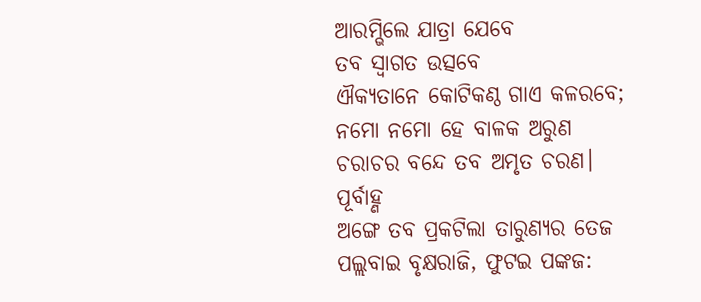ଆରମ୍ଭିଲେ ଯାତ୍ରା ଯେବେ
ତବ ସ୍ବାଗତ ଉତ୍ସବେ
ଐକ୍ୟତାନେ କୋଟିକଣ୍ଠ ଗାଏ କଳରବେ;
ନମୋ ନମୋ ହେ ବାଳକ ଅରୁଣ
ଚରାଚର ବନ୍ଦେ ତବ ଅମୃତ ଚରଣ।
ପୂର୍ବାହ୍ଣ
ଅଙ୍ଗେ ତବ ପ୍ରକଟିଲା ତାରୁଣ୍ୟର ତେଜ
ପଲ୍ଲବାଇ ବୃକ୍ଷରାଜି, ଫୁଟଇ ପଙ୍କଜ: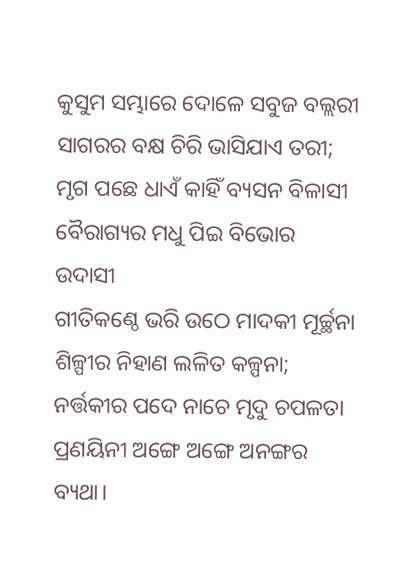କୁସୁମ ସମ୍ଭାରେ ଦୋଳେ ସବୁଜ ବଲ୍ଲରୀ
ସାଗରର ବକ୍ଷ ଚିରି ଭାସିଯାଏ ତରୀ;
ମୃଗ ପଛେ ଧାଏଁ କାହିଁ ବ୍ୟସନ ବିଳାସୀ
ବୈରାଗ୍ୟର ମଧୁ ପିଇ ବିଭୋର ଉଦାସୀ
ଗୀତିକଣ୍ଠେ ଭରି ଉଠେ ମାଦକୀ ମୂର୍ଚ୍ଛନା
ଶିଳ୍ପୀର ନିହାଣ ଲଳିତ କଳ୍ପନା;
ନର୍ତ୍ତକୀର ପଦେ ନାଚେ ମୃଦୁ ଚପଳତା
ପ୍ରଣୟିନୀ ଅଙ୍ଗେ ଅଙ୍ଗେ ଅନଙ୍ଗର ବ୍ୟଥା।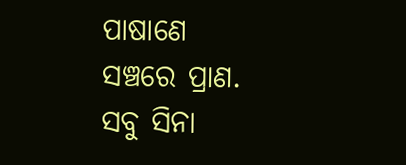ପାଷାଣେ ସଞ୍ଚରେ ପ୍ରାଣ.
ସବୁ ସିନା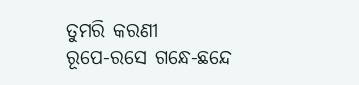ତୁମରି କରଣୀ
ରୂପେ-ରସେ ଗନ୍ଧେ-ଛନ୍ଦେ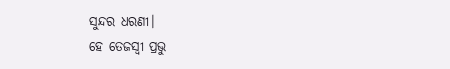ସୁନ୍ଦର ଧରଣୀ।
ହେ ତେଜସ୍ବୀ ପ୍ରଭୁ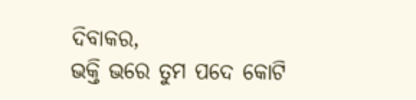ଦିବାକର,
ଭକ୍ତି ଭରେ ତୁମ ପଦେ କୋଟି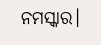ନମସ୍କାର।